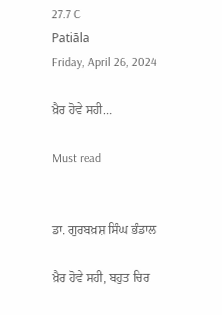27.7 C
Patiāla
Friday, April 26, 2024

ਖ਼ੈਰ ਹੋਵੇ ਸਹੀ…

Must read


ਡਾ. ਗੁਰਬਖ਼ਸ਼ ਸਿੰਘ ਭੰਡਾਲ

ਖ਼ੈਰ ਹੋਵੇ ਸਹੀ, ਬਹੁਤ ਚਿਰ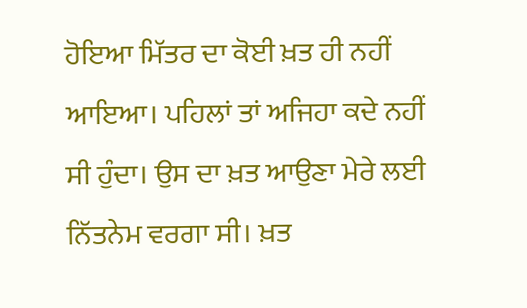ਹੋਇਆ ਮਿੱਤਰ ਦਾ ਕੋਈ ਖ਼ਤ ਹੀ ਨਹੀਂ ਆਇਆ। ਪਹਿਲਾਂ ਤਾਂ ਅਜਿਹਾ ਕਦੇ ਨਹੀਂ ਸੀ ਹੁੰਦਾ। ਉਸ ਦਾ ਖ਼ਤ ਆਉਣਾ ਮੇਰੇ ਲਈ ਨਿੱਤਨੇਮ ਵਰਗਾ ਸੀ। ਖ਼ਤ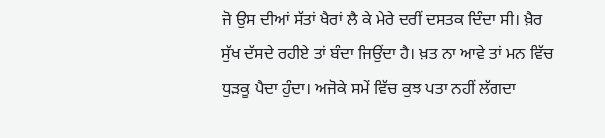ਜੋ ਉਸ ਦੀਆਂ ਸੱਤਾਂ ਖੈਰਾਂ ਲੈ ਕੇ ਮੇਰੇ ਦਰੀਂ ਦਸਤਕ ਦਿੰਦਾ ਸੀ। ਖ਼ੈਰ ਸੁੱਖ ਦੱਸਦੇ ਰਹੀਏ ਤਾਂ ਬੰਦਾ ਜਿਉਂਦਾ ਹੈ। ਖ਼ਤ ਨਾ ਆਵੇ ਤਾਂ ਮਨ ਵਿੱਚ ਧੁੜਕੂ ਪੈਦਾ ਹੁੰਦਾ। ਅਜੋਕੇ ਸਮੇਂ ਵਿੱਚ ਕੁਝ ਪਤਾ ਨਹੀਂ ਲੱਗਦਾ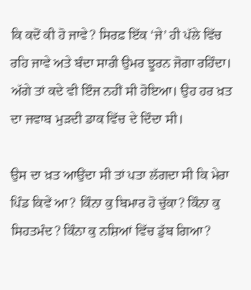ਕਿ ਕਦੋਂ ਕੀ ਹੋ ਜਾਵੇ? ਸਿਰਫ਼ ਇੱਕ ‘ਜੇ’ ਹੀ ਪੱਲੇ ਵਿੱਚ ਰਹਿ ਜਾਵੇ ਅਤੇ ਬੰਦਾ ਸਾਰੀ ਉਮਰ ਝੂਰਨ ਜੋਗਾ ਰਹਿੰਦਾ। ਅੱਗੇ ਤਾਂ ਕਦੇ ਵੀ ਇੰਜ ਨਹੀਂ ਸੀ ਹੋਇਆ। ਉਹ ਹਰ ਖ਼ਤ ਦਾ ਜਵਾਬ ਮੁੜਦੀ ਡਾਕ ਵਿੱਚ ਦੇ ਦਿੰਦਾ ਸੀ।

ਉਸ ਦਾ ਖ਼ਤ ਆਉਂਦਾ ਸੀ ਤਾਂ ਪਤਾ ਲੱਗਦਾ ਸੀ ਕਿ ਮੇਰਾ ਪਿੰਡ ਕਿਵੇਂ ਆ? ਕਿੰਨਾ ਕੁ ਬਿਮਾਰ ਹੋ ਚੁੱਕਾ? ਕਿੰਨਾ ਕੁ ਸਿਹਤਮੰਦ? ਕਿੰਨਾ ਕੁ ਨਸ਼ਿਆਂ ਵਿੱਚ ਡੁੱਬ ਗਿਆ?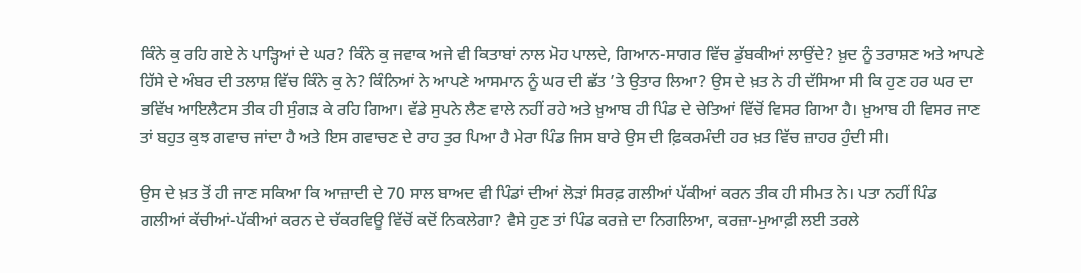ਕਿੰਨੇ ਕੁ ਰਹਿ ਗਏ ਨੇ ਪਾੜ੍ਹਿਆਂ ਦੇ ਘਰ? ਕਿੰਨੇ ਕੁ ਜਵਾਕ ਅਜੇ ਵੀ ਕਿਤਾਬਾਂ ਨਾਲ ਮੋਹ ਪਾਲਦੇ, ਗਿਆਨ-ਸਾਗਰ ਵਿੱਚ ਡੁੱਬਕੀਆਂ ਲਾਉਂਦੇ? ਖ਼ੁਦ ਨੂੰ ਤਰਾਸ਼ਣ ਅਤੇ ਆਪਣੇ ਹਿੱਸੇ ਦੇ ਅੰਬਰ ਦੀ ਤਲਾਸ਼ ਵਿੱਚ ਕਿੰਨੇ ਕੁ ਨੇ? ਕਿੰਨਿਆਂ ਨੇ ਆਪਣੇ ਆਸਮਾਨ ਨੂੰ ਘਰ ਦੀ ਛੱਤ ’ਤੇ ਉਤਾਰ ਲਿਆ? ਉਸ ਦੇ ਖ਼ਤ ਨੇ ਹੀ ਦੱਸਿਆ ਸੀ ਕਿ ਹੁਣ ਹਰ ਘਰ ਦਾ ਭਵਿੱਖ ਆਇਲੈਟਸ ਤੀਕ ਹੀ ਸੁੰਗੜ ਕੇ ਰਹਿ ਗਿਆ। ਵੱਡੇ ਸੁਪਨੇ ਲੈਣ ਵਾਲੇ ਨਹੀਂ ਰਹੇ ਅਤੇ ਖ਼ੁਆਬ ਹੀ ਪਿੰਡ ਦੇ ਚੇਤਿਆਂ ਵਿੱਚੋਂ ਵਿਸਰ ਗਿਆ ਹੈ। ਖ਼ੁਆਬ ਹੀ ਵਿਸਰ ਜਾਣ ਤਾਂ ਬਹੁਤ ਕੁਝ ਗਵਾਚ ਜਾਂਦਾ ਹੈ ਅਤੇ ਇਸ ਗਵਾਚਣ ਦੇ ਰਾਹ ਤੁਰ ਪਿਆ ਹੈ ਮੇਰਾ ਪਿੰਡ ਜਿਸ ਬਾਰੇ ਉਸ ਦੀ ਫ਼ਿਕਰਮੰਦੀ ਹਰ ਖ਼ਤ ਵਿੱਚ ਜ਼ਾਹਰ ਹੁੰਦੀ ਸੀ।

ਉਸ ਦੇ ਖ਼ਤ ਤੋਂ ਹੀ ਜਾਣ ਸਕਿਆ ਕਿ ਆਜ਼ਾਦੀ ਦੇ 70 ਸਾਲ ਬਾਅਦ ਵੀ ਪਿੰਡਾਂ ਦੀਆਂ ਲੋੜਾਂ ਸਿਰਫ਼ ਗਲੀਆਂ ਪੱਕੀਆਂ ਕਰਨ ਤੀਕ ਹੀ ਸੀਮਤ ਨੇ। ਪਤਾ ਨਹੀਂ ਪਿੰਡ ਗਲੀਆਂ ਕੱਚੀਆਂ-ਪੱਕੀਆਂ ਕਰਨ ਦੇ ਚੱਕਰਵਿਊ ਵਿੱਚੋਂ ਕਦੋਂ ਨਿਕਲੇਗਾ? ਵੈਸੇ ਹੁਣ ਤਾਂ ਪਿੰਡ ਕਰਜ਼ੇ ਦਾ ਨਿਗਲਿਆ, ਕਰਜ਼ਾ-ਮੁਆਫ਼ੀ ਲਈ ਤਰਲੇ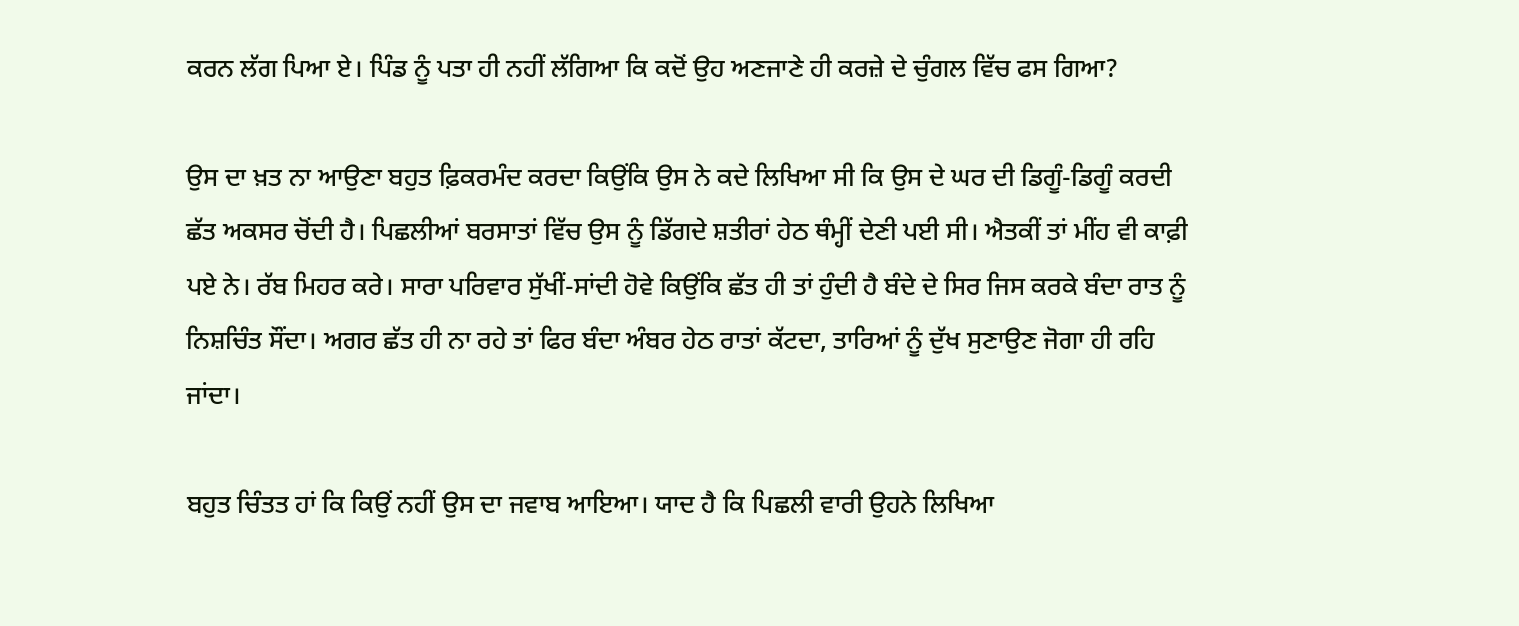ਕਰਨ ਲੱਗ ਪਿਆ ਏ। ਪਿੰਡ ਨੂੰ ਪਤਾ ਹੀ ਨਹੀਂ ਲੱਗਿਆ ਕਿ ਕਦੋਂ ਉਹ ਅਣਜਾਣੇ ਹੀ ਕਰਜ਼ੇ ਦੇ ਚੁੰਗਲ ਵਿੱਚ ਫਸ ਗਿਆ?

ਉਸ ਦਾ ਖ਼ਤ ਨਾ ਆਉਣਾ ਬਹੁਤ ਫ਼ਿਕਰਮੰਦ ਕਰਦਾ ਕਿਉਂਕਿ ਉਸ ਨੇ ਕਦੇ ਲਿਖਿਆ ਸੀ ਕਿ ਉਸ ਦੇ ਘਰ ਦੀ ਡਿਗੂੰ-ਡਿਗੂੰ ਕਰਦੀ ਛੱਤ ਅਕਸਰ ਚੋਂਦੀ ਹੈ। ਪਿਛਲੀਆਂ ਬਰਸਾਤਾਂ ਵਿੱਚ ਉਸ ਨੂੰ ਡਿੱਗਦੇ ਸ਼ਤੀਰਾਂ ਹੇਠ ਥੰਮ੍ਹੀਂ ਦੇਣੀ ਪਈ ਸੀ। ਐਤਕੀਂ ਤਾਂ ਮੀਂਹ ਵੀ ਕਾਫ਼ੀ ਪਏ ਨੇ। ਰੱਬ ਮਿਹਰ ਕਰੇ। ਸਾਰਾ ਪਰਿਵਾਰ ਸੁੱਖੀਂ-ਸਾਂਦੀ ਹੋਵੇ ਕਿਉਂਕਿ ਛੱਤ ਹੀ ਤਾਂ ਹੁੰਦੀ ਹੈ ਬੰਦੇ ਦੇ ਸਿਰ ਜਿਸ ਕਰਕੇ ਬੰਦਾ ਰਾਤ ਨੂੰ ਨਿਸ਼ਚਿੰਤ ਸੌਂਦਾ। ਅਗਰ ਛੱਤ ਹੀ ਨਾ ਰਹੇ ਤਾਂ ਫਿਰ ਬੰਦਾ ਅੰਬਰ ਹੇਠ ਰਾਤਾਂ ਕੱਟਦਾ, ਤਾਰਿਆਂ ਨੂੰ ਦੁੱਖ ਸੁਣਾਉਣ ਜੋਗਾ ਹੀ ਰਹਿ ਜਾਂਦਾ।

ਬਹੁਤ ਚਿੰਤਤ ਹਾਂ ਕਿ ਕਿਉਂ ਨਹੀਂ ਉਸ ਦਾ ਜਵਾਬ ਆਇਆ। ਯਾਦ ਹੈ ਕਿ ਪਿਛਲੀ ਵਾਰੀ ਉਹਨੇ ਲਿਖਿਆ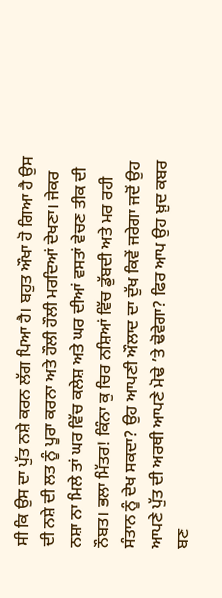ਸੀ ਕਿ ਉਸ ਦਾ ਪੁੱਤ ਨਸ਼ੇ ਕਰਨ ਲੱਗ ਪਿਆ ਹੈ। ਬਹੁਤ ਔਖਾ ਹੋ ਗਿਆ ਹੈ ਉਸ ਦੀ ਨਸ਼ੇ ਦੀ ਲਤ ਨੂੰ ਪੂਰਾ ਕਰਨਾ ਅਤੇ ਹੌਲੀ ਹੌਲੀ ਮਰਦਿਆਂ ਦੇਖਣਾ। ਜੇਕਰ ਨਸ਼ਾ ਨਾ ਮਿਲੇ ਤਾਂ ਘਰ ਵਿੱਚ ਕਲੇਸ਼ ਅਤੇ ਘਰ ਦੀਆਂ ਵਸਤਾਂ ਵੇਚਣ ਤੀਕ ਦੀ ਨੌਬਤ। ਭਲਾ ਮਿੱਤਰ! ਕਿੰਨਾ ਕੁ ਚਿਰ ਨਸ਼ਿਆਂ ਵਿੱਚ ਡੁੱਬਦੀ ਅਤੇ ਮਰ ਰਹੀ ਸੰਤਾਨ ਨੂੰ ਦੇਖ ਸਕਦਾ? ਉਹ ਆਪਣੀ ਔਲਾਦ ਦਾ ਦੁੱਖ ਕਿਵੇਂ ਜਰੇਗਾ ਜਦੋਂ ਉਹ ਆਪਣੇ ਪੁੱਤ ਦੀ ਅਰਥੀ ਆਪਣੇ ਮੋਢੇ ’ਤੇ ਢੋਵੇਗਾ? ਫਿਰ ਆਪ ਉਹ ਖ਼ੁਦ ਕਬਰ ਬਣ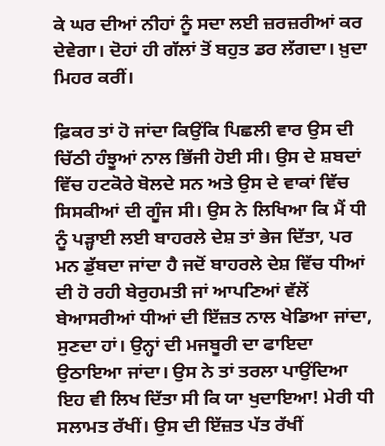ਕੇ ਘਰ ਦੀਆਂ ਨੀਹਾਂ ਨੂੰ ਸਦਾ ਲਈ ਜ਼ਰਜ਼ਰੀਆਂ ਕਰ ਦੇਵੇਗਾ। ਦੋਹਾਂ ਹੀ ਗੱਲਾਂ ਤੋਂ ਬਹੁਤ ਡਰ ਲੱਗਦਾ। ਖ਼ੁਦਾ ਮਿਹਰ ਕਰੀਂ।

ਫ਼ਿਕਰ ਤਾਂ ਹੋ ਜਾਂਦਾ ਕਿਉਂਕਿ ਪਿਛਲੀ ਵਾਰ ਉਸ ਦੀ ਚਿੱਠੀ ਹੰਝੂਆਂ ਨਾਲ ਭਿੱਜੀ ਹੋਈ ਸੀ। ਉਸ ਦੇ ਸ਼ਬਦਾਂ ਵਿੱਚ ਹਟਕੋਰੇ ਬੋਲਦੇ ਸਨ ਅਤੇ ਉਸ ਦੇ ਵਾਕਾਂ ਵਿੱਚ ਸਿਸਕੀਆਂ ਦੀ ਗੂੰਜ ਸੀ। ਉਸ ਨੇ ਲਿਖਿਆ ਕਿ ਮੈਂ ਧੀ ਨੂੰ ਪੜ੍ਹਾਈ ਲਈ ਬਾਹਰਲੇ ਦੇਸ਼ ਤਾਂ ਭੇਜ ਦਿੱਤਾ, ਪਰ ਮਨ ਡੁੱਬਦਾ ਜਾਂਦਾ ਹੈ ਜਦੋਂ ਬਾਹਰਲੇ ਦੇਸ਼ ਵਿੱਚ ਧੀਆਂ ਦੀ ਹੋ ਰਹੀ ਬੇਰੁਹਮਤੀ ਜਾਂ ਆਪਣਿਆਂ ਵੱਲੋਂ ਬੇਆਸਰੀਆਂ ਧੀਆਂ ਦੀ ਇੱਜ਼ਤ ਨਾਲ ਖੇਡਿਆ ਜਾਂਦਾ, ਸੁਣਦਾ ਹਾਂ। ਉਨ੍ਹਾਂ ਦੀ ਮਜਬੂਰੀ ਦਾ ਫਾਇਦਾ ਉਠਾਇਆ ਜਾਂਦਾ। ਉਸ ਨੇ ਤਾਂ ਤਰਲਾ ਪਾਉਂਦਿਆ ਇਹ ਵੀ ਲਿਖ ਦਿੱਤਾ ਸੀ ਕਿ ਯਾ ਖੁਦਾਇਆ! ਮੇਰੀ ਧੀ ਸਲਾਮਤ ਰੱਖੀਂ। ਉਸ ਦੀ ਇੱਜ਼ਤ ਪੱਤ ਰੱਖੀਂ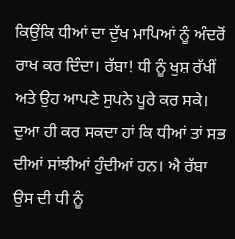ਕਿਉਂਕਿ ਧੀਆਂ ਦਾ ਦੁੱਖ ਮਾਪਿਆਂ ਨੂੰ ਅੰਦਰੋਂ ਰਾਖ ਕਰ ਦਿੰਦਾ। ਰੱਬਾ! ਧੀ ਨੂੰ ਖੁਸ਼ ਰੱਖੀਂ ਅਤੇ ਉਹ ਆਪਣੇ ਸੁਪਨੇ ਪੂਰੇ ਕਰ ਸਕੇ। ਦੁਆ ਹੀ ਕਰ ਸਕਦਾ ਹਾਂ ਕਿ ਧੀਆਂ ਤਾਂ ਸਭ ਦੀਆਂ ਸਾਂਝੀਆਂ ਹੁੰਦੀਆਂ ਹਨ। ਐ ਰੱਬਾ ਉਸ ਦੀ ਧੀ ਨੂੰ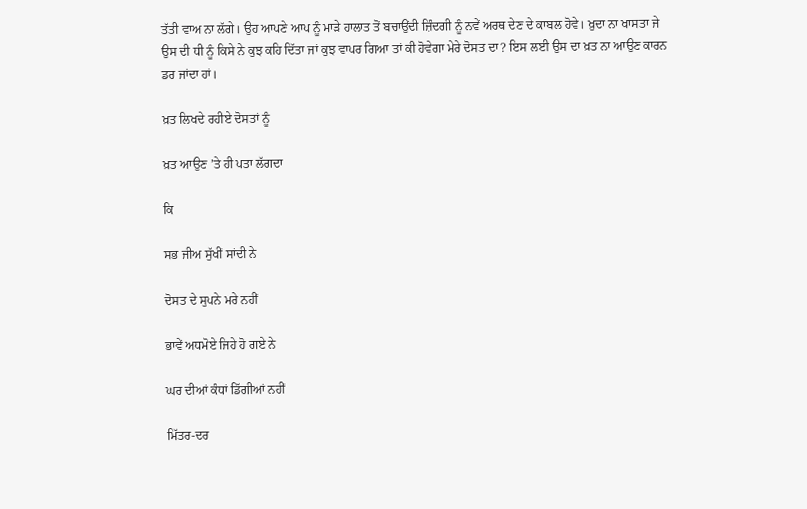ਤੱਤੀ ਵਾਅ ਨਾ ਲੱਗੇ। ਉਹ ਆਪਣੇ ਆਪ ਨੂੰ ਮਾੜੇ ਹਾਲਾਤ ਤੋਂ ਬਚਾਉਂਦੀ ਜ਼ਿੰਦਗੀ ਨੂੰ ਨਵੇਂ ਅਰਥ ਦੇਣ ਦੇ ਕਾਬਲ ਹੋਵੇ। ਖ਼ੁਦਾ ਨਾ ਖਾਸਤਾ ਜੇ ਉਸ ਦੀ ਧੀ ਨੂੰ ਕਿਸੇ ਨੇ ਕੁਝ ਕਹਿ ਦਿੱਤਾ ਜਾਂ ਕੁਝ ਵਾਪਰ ਗਿਆ ਤਾਂ ਕੀ ਹੋਵੇਗਾ ਮੇਰੇ ਦੋਸਤ ਦਾ? ਇਸ ਲਈ ਉਸ ਦਾ ਖ਼ਤ ਨਾ ਆਉਣ ਕਾਰਨ ਡਰ ਜਾਂਦਾ ਹਾਂ।

ਖ਼ਤ ਲਿਖਦੇ ਰਹੀਏ ਦੋਸਤਾਂ ਨੂੰ

ਖ਼ਤ ਆਉਣ ’ਤੇ ਹੀ ਪਤਾ ਲੱਗਦਾ

ਕਿ

ਸਭ ਜੀਅ ਸੁੱਖੀਂ ਸਾਂਦੀ ਨੇ

ਦੋਸਤ ਦੇ ਸੁਪਨੇ ਮਰੇ ਨਹੀਂ

ਭਾਵੇਂ ਅਧਮੋਏ ਜਿਹੇ ਹੋ ਗਏ ਨੇ

ਘਰ ਦੀਆਂ ਕੰਧਾਂ ਡਿੱਗੀਆਂ ਨਹੀਂ

ਮਿੱਤਰ-ਦਰ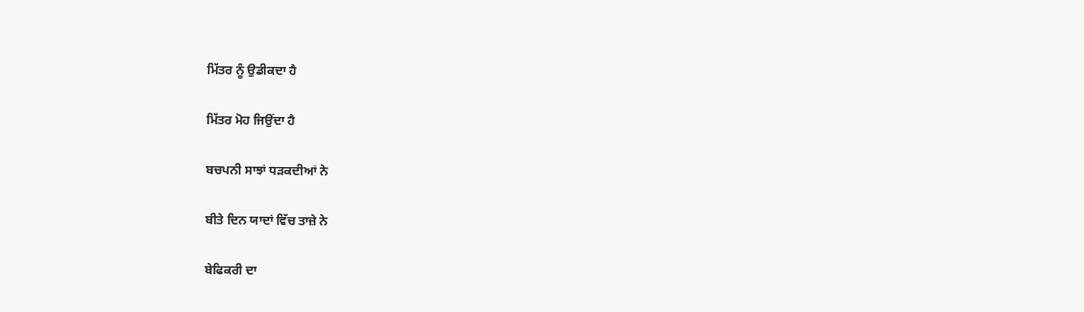ਮਿੱਤਰ ਨੂੰ ਉਡੀਕਦਾ ਹੈ

ਮਿੱਤਰ ਮੋਹ ਜਿਉਂਦਾ ਹੈ

ਬਚਪਨੀ ਸਾਝਾਂ ਧੜਕਦੀਆਂ ਨੇ

ਬੀਤੇ ਦਿਨ ਯਾਦਾਂ ਵਿੱਚ ਤਾਜ਼ੇ ਨੇ

ਬੇਫਿਕਰੀ ਦਾ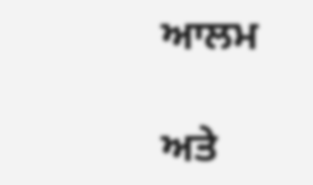ਆਲਮ

ਅਤੇ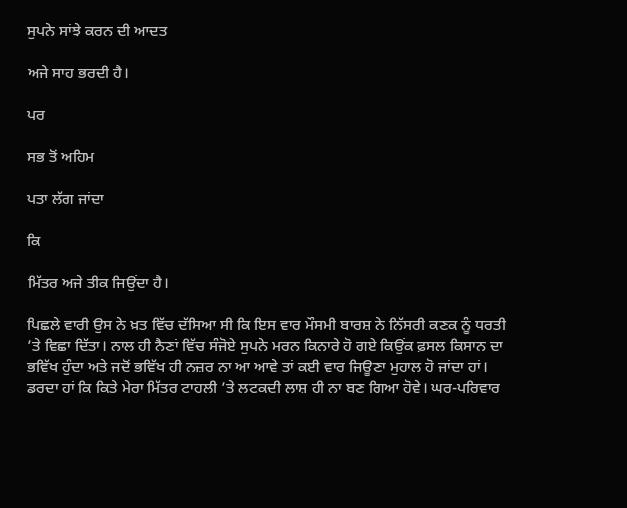ਸੁਪਨੇ ਸਾਂਝੇ ਕਰਨ ਦੀ ਆਦਤ

ਅਜੇ ਸਾਹ ਭਰਦੀ ਹੈ।

ਪਰ

ਸਭ ਤੋਂ ਅਹਿਮ

ਪਤਾ ਲੱਗ ਜਾਂਦਾ

ਕਿ

ਮਿੱਤਰ ਅਜੇ ਤੀਕ ਜਿਉਂਦਾ ਹੈ।

ਪਿਛਲੇ ਵਾਰੀ ਉਸ ਨੇ ਖ਼ਤ ਵਿੱਚ ਦੱਸਿਆ ਸੀ ਕਿ ਇਸ ਵਾਰ ਮੌਸਮੀ ਬਾਰਸ਼ ਨੇ ਨਿੱਸਰੀ ਕਣਕ ਨੂੰ ਧਰਤੀ ’ਤੇ ਵਿਛਾ ਦਿੱਤਾ। ਨਾਲ ਹੀ ਨੈਣਾਂ ਵਿੱਚ ਸੰਜੋਏ ਸੁਪਨੇ ਮਰਨ ਕਿਨਾਰੇ ਹੋ ਗਏ ਕਿਉਂਕ ਫ਼ਸਲ ਕਿਸਾਨ ਦਾ ਭਵਿੱਖ ਹੁੰਦਾ ਅਤੇ ਜਦੋਂ ਭਵਿੱਖ ਹੀ ਨਜ਼ਰ ਨਾ ਆ ਆਵੇ ਤਾਂ ਕਈ ਵਾਰ ਜਿਊਣਾ ਮੁਹਾਲ ਹੋ ਜਾਂਦਾ ਹਾਂ। ਡਰਦਾ ਹਾਂ ਕਿ ਕਿਤੇ ਮੇਰਾ ਮਿੱਤਰ ਟਾਹਲੀ ’ਤੇ ਲਟਕਦੀ ਲਾਸ਼ ਹੀ ਨਾ ਬਣ ਗਿਆ ਹੋਵੇ। ਘਰ-ਪਰਿਵਾਰ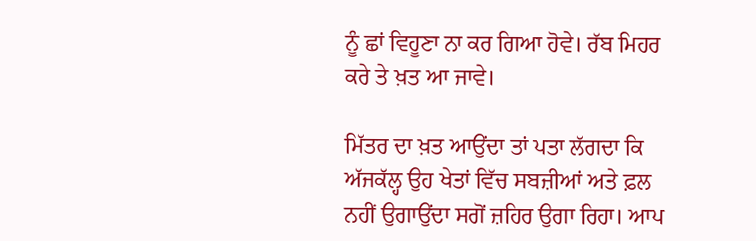ਨੂੰ ਛਾਂ ਵਿਹੂਣਾ ਨਾ ਕਰ ਗਿਆ ਹੋਵੇ। ਰੱਬ ਮਿਹਰ ਕਰੇ ਤੇ ਖ਼ਤ ਆ ਜਾਵੇ।

ਮਿੱਤਰ ਦਾ ਖ਼ਤ ਆਉਂਦਾ ਤਾਂ ਪਤਾ ਲੱਗਦਾ ਕਿ ਅੱਜਕੱਲ੍ਹ ਉਹ ਖੇਤਾਂ ਵਿੱਚ ਸਬਜ਼ੀਆਂ ਅਤੇ ਫ਼ਲ ਨਹੀਂ ਉਗਾਉਂਦਾ ਸਗੋਂ ਜ਼ਹਿਰ ਉਗਾ ਰਿਹਾ। ਆਪ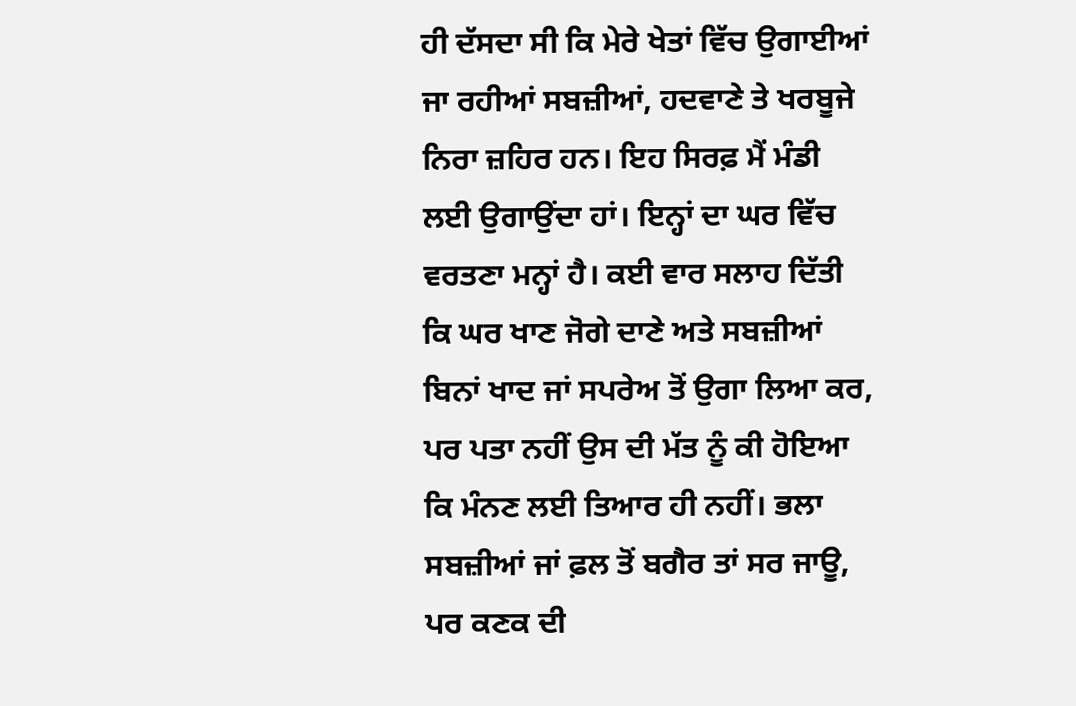ਹੀ ਦੱਸਦਾ ਸੀ ਕਿ ਮੇਰੇ ਖੇਤਾਂ ਵਿੱਚ ਉਗਾਈਆਂ ਜਾ ਰਹੀਆਂ ਸਬਜ਼ੀਆਂ, ਹਦਵਾਣੇ ਤੇ ਖਰਬੂਜੇ ਨਿਰਾ ਜ਼ਹਿਰ ਹਨ। ਇਹ ਸਿਰਫ਼ ਮੈਂ ਮੰਡੀ ਲਈ ਉਗਾਉਂਦਾ ਹਾਂ। ਇਨ੍ਹਾਂ ਦਾ ਘਰ ਵਿੱਚ ਵਰਤਣਾ ਮਨ੍ਹਾਂ ਹੈ। ਕਈ ਵਾਰ ਸਲਾਹ ਦਿੱਤੀ ਕਿ ਘਰ ਖਾਣ ਜੋਗੇ ਦਾਣੇ ਅਤੇ ਸਬਜ਼ੀਆਂ ਬਿਨਾਂ ਖਾਦ ਜਾਂ ਸਪਰੇਅ ਤੋਂ ਉਗਾ ਲਿਆ ਕਰ, ਪਰ ਪਤਾ ਨਹੀਂ ਉਸ ਦੀ ਮੱਤ ਨੂੰ ਕੀ ਹੋਇਆ ਕਿ ਮੰਨਣ ਲਈ ਤਿਆਰ ਹੀ ਨਹੀਂ। ਭਲਾ ਸਬਜ਼ੀਆਂ ਜਾਂ ਫ਼ਲ ਤੋਂ ਬਗੈਰ ਤਾਂ ਸਰ ਜਾਊ, ਪਰ ਕਣਕ ਦੀ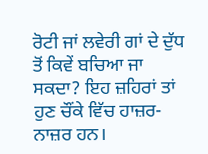ਰੋਟੀ ਜਾਂ ਲਵੇਰੀ ਗਾਂ ਦੇ ਦੁੱਧ ਤੋਂ ਕਿਵੇਂ ਬਚਿਆ ਜਾ ਸਕਦਾ? ਇਹ ਜ਼ਹਿਰਾਂ ਤਾਂ ਹੁਣ ਚੌਂਕੇ ਵਿੱਚ ਹਾਜ਼ਰ-ਨਾਜ਼ਰ ਹਨ।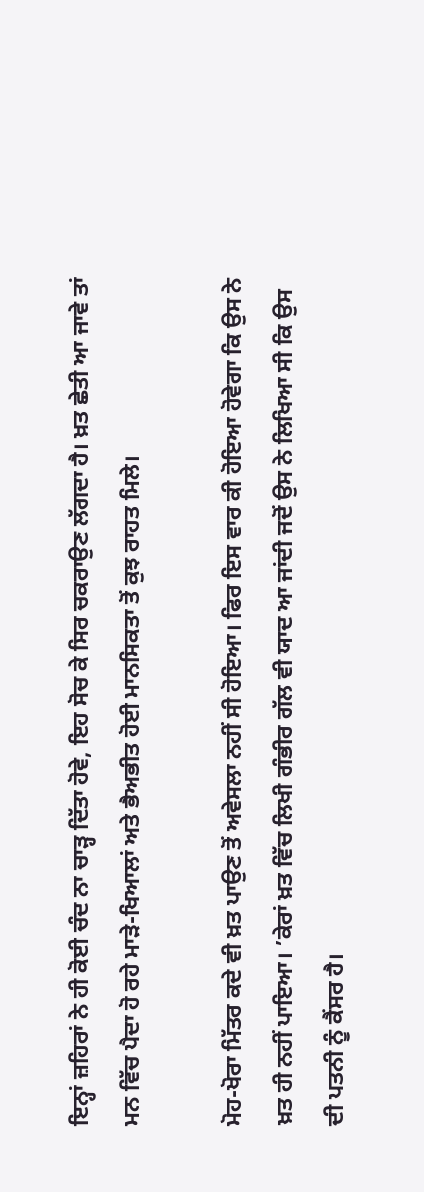ਇਨ੍ਹਾਂ ਜ਼ਹਿਰਾਂ ਨੇ ਹੀ ਕੋਈ ਚੰਦ ਨਾ ਚਾੜ੍ਹ ਦਿੱਤਾ ਹੋਵੇ, ਇਹ ਸੋਚ ਕੇ ਸਿਰ ਚਕਰਾਉਣ ਲੱਗਦਾ ਹੈ। ਖ਼ਤ ਛੇਤੀ ਆ ਜਾਵੇ ਤਾਂ ਮਨ ਵਿੱਚ ਪੈਦਾ ਹੋ ਰਹੇ ਮਾੜੇ-ਖਿਆਲਾਂ ਅਤੇ ਭੈਅਭੀਤ ਹੋਈ ਮਾਨਸਿਕਤਾ ਤੋਂ ਕੁਝ ਰਾਹਤ ਮਿਲੇ।

ਮੋਹ-ਖੋਰਾ ਮਿੱਤਰ ਕਦੇ ਵੀ ਖ਼ਤ ਪਾਉਣ ਤੋਂ ਅਵੇਸਲਾ ਨਹੀਂ ਸੀ ਹੋਇਆ। ਫਿਰ ਇਸ ਵਾਰ ਕੀ ਹੋਇਆ ਹੋਵੇਗਾ ਕਿ ਉਸ ਨੇ ਖ਼ਤ ਹੀ ਨਹੀਂ ਪਾਇਆ। ’ਕੇਰਾਂ ਖ਼ਤ ਵਿੱਚ ਲਿਖੀ ਗੰਭੀਰ ਗੱਲ ਵੀ ਯਾਦ ਆ ਜਾਂਦੀ ਜਦੋਂ ਉਸ ਨੇ ਲਿਖਿਆ ਸੀ ਕਿ ਉਸ ਦੀ ਪਤਨੀ ਨੂੰ ਕੈਂਸਰ ਹੈ।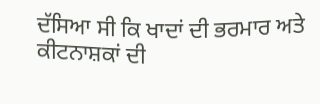ਦੱਸਿਆ ਸੀ ਕਿ ਖਾਦਾਂ ਦੀ ਭਰਮਾਰ ਅਤੇ ਕੀਟਨਾਸ਼ਕਾਂ ਦੀ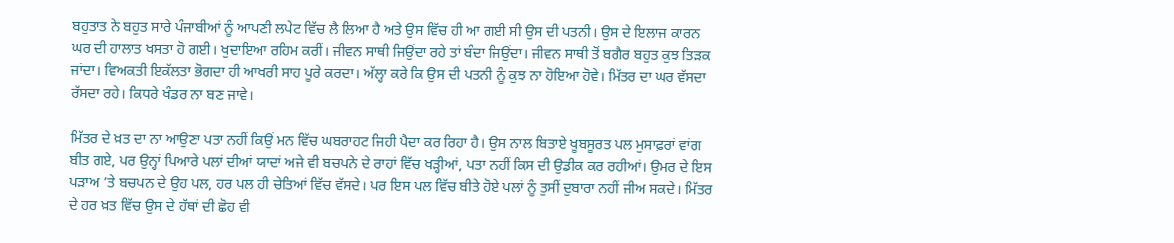ਬਹੁਤਾਤ ਨੇ ਬਹੁਤ ਸਾਰੇ ਪੰਜਾਬੀਆਂ ਨੂੰ ਆਪਣੀ ਲਪੇਟ ਵਿੱਚ ਲੈ ਲਿਆ ਹੈ ਅਤੇ ਉਸ ਵਿੱਚ ਹੀ ਆ ਗਈ ਸੀ ਉਸ ਦੀ ਪਤਨੀ। ਉਸ ਦੇ ਇਲਾਜ ਕਾਰਨ ਘਰ ਦੀ ਹਾਲਾਤ ਖਸਤਾ ਹੋ ਗਈ। ਖੁਦਾਇਆ ਰਹਿਮ ਕਰੀਂ। ਜੀਵਨ ਸਾਥੀ ਜਿਉਂਦਾ ਰਹੇ ਤਾਂ ਬੰਦਾ ਜਿਉਂਦਾ। ਜੀਵਨ ਸਾਥੀ ਤੋਂ ਬਗੈਰ ਬਹੁਤ ਕੁਝ ਤਿੜਕ ਜਾਂਦਾ। ਵਿਅਕਤੀ ਇਕੱਲਤਾ ਭੋਗਦਾ ਹੀ ਆਖਰੀ ਸਾਹ ਪੂਰੇ ਕਰਦਾ। ਅੱਲ੍ਹਾ ਕਰੇ ਕਿ ਉਸ ਦੀ ਪਤਨੀ ਨੂੰ ਕੁਝ ਨਾ ਹੋਇਆ ਹੋਵੇ। ਮਿੱਤਰ ਦਾ ਘਰ ਵੱਸਦਾ ਰੱਸਦਾ ਰਹੇ। ਕਿਧਰੇ ਖੰਡਰ ਨਾ ਬਣ ਜਾਵੇ।

ਮਿੱਤਰ ਦੇ ਖ਼ਤ ਦਾ ਨਾ ਆਉਣਾ ਪਤਾ ਨਹੀਂ ਕਿਉਂ ਮਨ ਵਿੱਚ ਘਬਰਾਹਟ ਜਿਹੀ ਪੈਦਾ ਕਰ ਰਿਹਾ ਹੈ। ਉਸ ਨਾਲ ਬਿਤਾਏ ਖੂਬਸੂਰਤ ਪਲ ਮੁਸਾਫ਼ਰਾਂ ਵਾਂਗ ਬੀਤ ਗਏ, ਪਰ ਉਨ੍ਹਾਂ ਪਿਆਰੇ ਪਲਾਂ ਦੀਆਂ ਯਾਦਾਂ ਅਜੇ ਵੀ ਬਚਪਨੇ ਦੇ ਰਾਹਾਂ ਵਿੱਚ ਖੜ੍ਹੀਆਂ, ਪਤਾ ਨਹੀਂ ਕਿਸ ਦੀ ਉਡੀਕ ਕਰ ਰਹੀਆਂ। ਉਮਰ ਦੇ ਇਸ ਪੜਾਅ ’ਤੇ ਬਚਪਨ ਦੇ ਉਹ ਪਲ, ਹਰ ਪਲ ਹੀ ਚੇਤਿਆਂ ਵਿੱਚ ਵੱਸਦੇ। ਪਰ ਇਸ ਪਲ ਵਿੱਚ ਬੀਤੇ ਹੋਏ ਪਲਾਂ ਨੂੰ ਤੁਸੀਂ ਦੁਬਾਰਾ ਨਹੀਂ ਜੀਅ ਸਕਦੇ। ਮਿੱਤਰ ਦੇ ਹਰ ਖ਼ਤ ਵਿੱਚ ਉਸ ਦੇ ਹੱਥਾਂ ਦੀ ਛੋਹ ਵੀ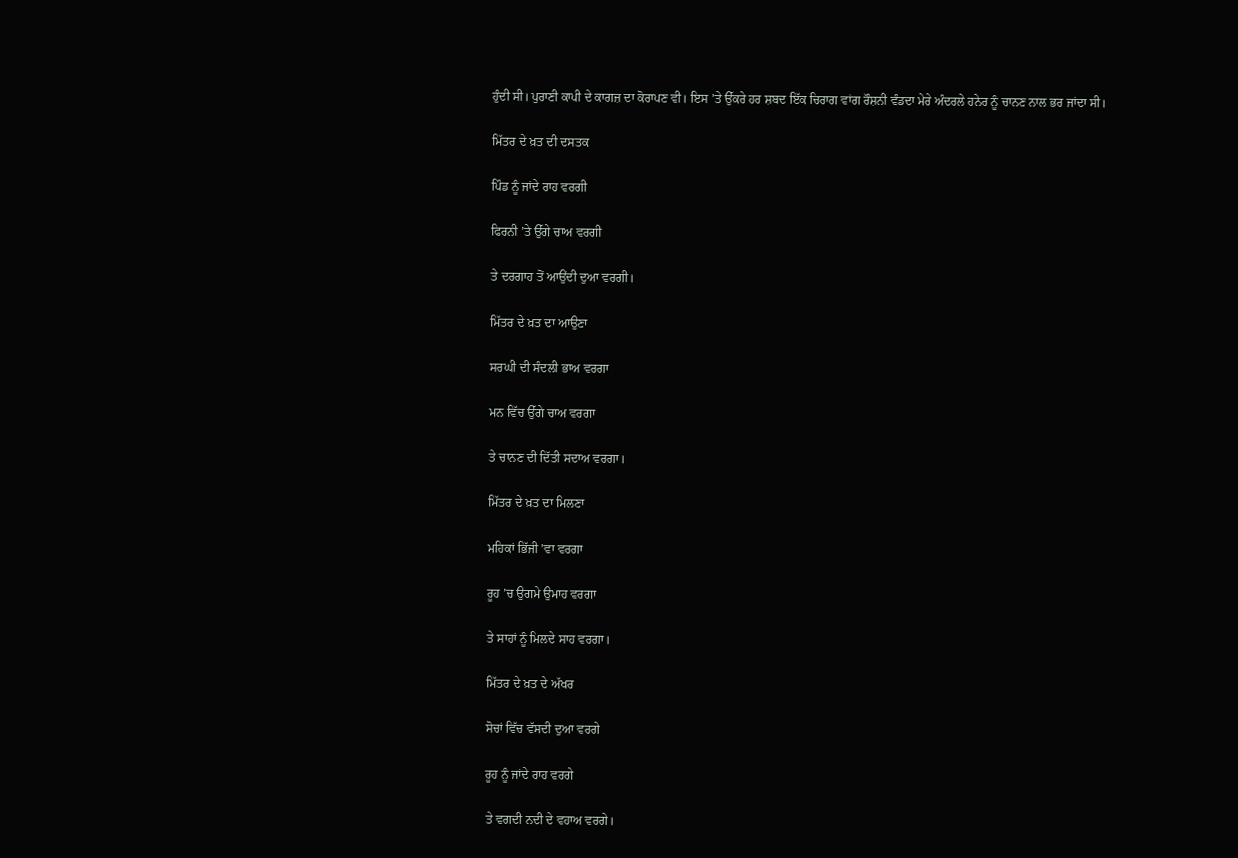ਹੁੰਦੀ ਸੀ। ਪੁਰਾਣੀ ਕਾਪੀ ਦੇ ਕਾਗਜ਼ ਦਾ ਕੋਰਾਪਣ ਵੀ। ਇਸ ’ਤੇ ਉੱਕਰੇ ਹਰ ਸ਼ਬਦ ਇੱਕ ਚਿਰਾਗ ਵਾਂਗ ਰੌਸ਼ਨੀ ਵੰਡਦਾ ਮੇਰੇ ਅੰਦਰਲੇ ਹਨੇਰ ਨੂੰ ਚਾਨਣ ਨਾਲ ਭਰ ਜਾਂਦਾ ਸੀ।

ਮਿੱਤਰ ਦੇ ਖ਼ਤ ਦੀ ਦਸਤਕ

ਪਿੰਡ ਨੂੰ ਜਾਂਦੇ ਰਾਹ ਵਰਗੀ

ਫਿਰਨੀ ’ਤੇ ਉੱਗੇ ਚਾਅ ਵਰਗੀ

ਤੇ ਦਰਗਾਹ ਤੋਂ ਆਉਂਦੀ ਦੁਆ ਵਰਗੀ।

ਮਿੱਤਰ ਦੇ ਖ਼ਤ ਦਾ ਆਉਣਾ

ਸਰਘੀ ਦੀ ਸੰਦਲੀ ਭਾਅ ਵਰਗਾ

ਮਨ ਵਿੱਚ ਉੱਗੇ ਚਾਅ ਵਰਗਾ

ਤੇ ਚਾਨਣ ਦੀ ਦਿੱਤੀ ਸਦਾਅ ਵਰਗਾ।

ਮਿੱਤਰ ਦੇ ਖ਼ਤ ਦਾ ਮਿਲਣਾ

ਮਹਿਕਾਂ ਭਿੱਜੀ ’ਵਾ ਵਰਗਾ

ਰੂਹ ’ਚ ਉਗਮੇ ਉਮਾਹ ਵਰਗਾ

ਤੇ ਸਾਹਾਂ ਨੂੰ ਮਿਲਦੇ ਸਾਹ ਵਰਗਾ।

ਮਿੱਤਰ ਦੇ ਖ਼ਤ ਦੇ ਅੱਖਰ

ਸੋਚਾਂ ਵਿੱਚ ਵੱਸਦੀ ਦੁਆ ਵਰਗੇ

ਰੂਹ ਨੂੰ ਜਾਂਦੇ ਰਾਹ ਵਰਗੇ

ਤੇ ਵਗਦੀ ਨਦੀ ਦੇ ਵਹਾਅ ਵਰਗੇ।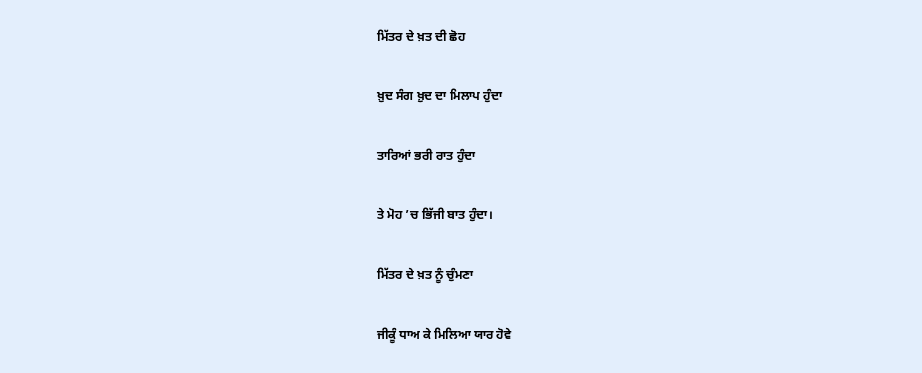ਮਿੱਤਰ ਦੇ ਖ਼ਤ ਦੀ ਛੋਹ

ਖ਼ੁਦ ਸੰਗ ਖ਼ੁਦ ਦਾ ਮਿਲਾਪ ਹੁੰਦਾ

ਤਾਰਿਆਂ ਭਰੀ ਰਾਤ ਹੁੰਦਾ

ਤੇ ਮੋਹ ’ਚ ਭਿੱਜੀ ਬਾਤ ਹੁੰਦਾ।

ਮਿੱਤਰ ਦੇ ਖ਼ਤ ਨੂੰ ਚੁੰਮਣਾ

ਜੀਕੂੰ ਧਾਅ ਕੇ ਮਿਲਿਆ ਯਾਰ ਹੋਵੇ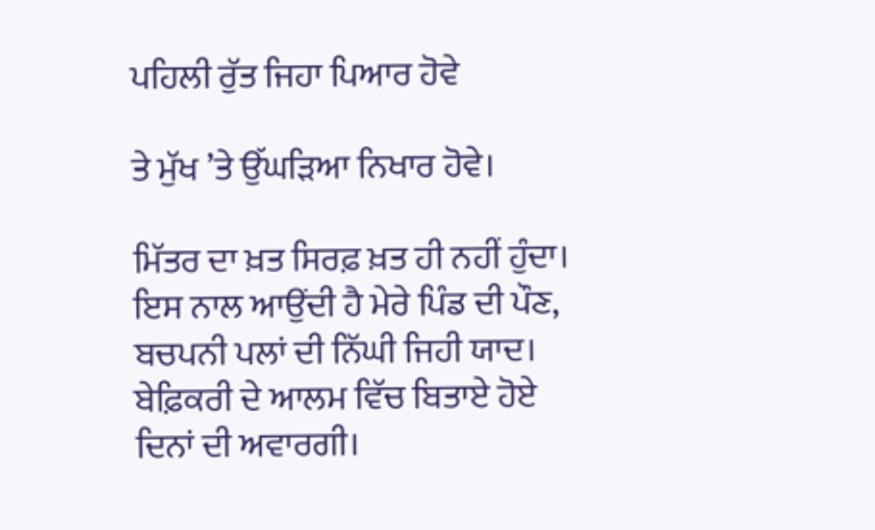ਪਹਿਲੀ ਰੁੱਤ ਜਿਹਾ ਪਿਆਰ ਹੋਵੇ

ਤੇ ਮੁੱਖ ’ਤੇ ਉੱਘੜਿਆ ਨਿਖਾਰ ਹੋਵੇ।

ਮਿੱਤਰ ਦਾ ਖ਼ਤ ਸਿਰਫ਼ ਖ਼ਤ ਹੀ ਨਹੀਂ ਹੁੰਦਾ। ਇਸ ਨਾਲ ਆਉਂਦੀ ਹੈ ਮੇਰੇ ਪਿੰਡ ਦੀ ਪੌਣ, ਬਚਪਨੀ ਪਲਾਂ ਦੀ ਨਿੱਘੀ ਜਿਹੀ ਯਾਦ। ਬੇਫ਼ਿਕਰੀ ਦੇ ਆਲਮ ਵਿੱਚ ਬਿਤਾਏ ਹੋਏ ਦਿਨਾਂ ਦੀ ਅਵਾਰਗੀ।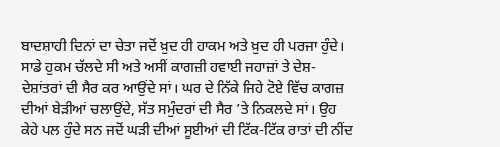ਬਾਦਸ਼ਾਹੀ ਦਿਨਾਂ ਦਾ ਚੇਤਾ ਜਦੋਂ ਖ਼ੁਦ ਹੀ ਹਾਕਮ ਅਤੇ ਖ਼ੁਦ ਹੀ ਪਰਜਾ ਹੁੰਦੇ। ਸਾਡੇ ਹੁਕਮ ਚੱਲਦੇ ਸੀ ਅਤੇ ਅਸੀਂ ਕਾਗਜ਼ੀ ਹਵਾਈ ਜਹਾਜ਼ਾਂ ਤੇ ਦੇਸ਼-ਦੇਸ਼ਾਂਤਰਾਂ ਦੀ ਸੈਰ ਕਰ ਆਉਂਦੇ ਸਾਂ। ਘਰ ਦੇ ਨਿੱਕੇ ਜਿਹੇ ਟੋਏ ਵਿੱਚ ਕਾਗਜ਼ ਦੀਆਂ ਬੇੜੀਆਂ ਚਲਾਉਂਦੇ, ਸੱਤ ਸਮੁੰਦਰਾਂ ਦੀ ਸੈਰ ’ਤੇ ਨਿਕਲਦੇ ਸਾਂ। ਉਹ ਕੇਹੇ ਪਲ ਹੁੰਦੇ ਸਨ ਜਦੋਂ ਘੜੀ ਦੀਆਂ ਸੂਈਆਂ ਦੀ ਟਿੱਕ-ਟਿੱਕ ਰਾਤਾਂ ਦੀ ਨੀਂਦ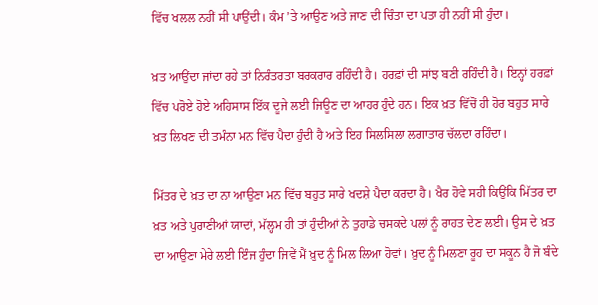ਵਿੱਚ ਖਲਲ ਨਹੀਂ ਸੀ ਪਾਉਂਦੀ। ਕੰਮ ’ਤੇ ਆਉਣ ਅਤੇ ਜਾਣ ਦੀ ਚਿੰਤਾ ਦਾ ਪਤਾ ਹੀ ਨਹੀਂ ਸੀ ਹੁੰਦਾ।

ਖ਼ਤ ਆਉਂਦਾ ਜਾਂਦਾ ਰਹੇ ਤਾਂ ਨਿਰੰਤਰਤਾ ਬਰਕਰਾਰ ਰਹਿੰਦੀ ਹੈ। ਹਰਫ਼ਾਂ ਦੀ ਸਾਂਝ ਬਣੀ ਰਹਿੰਦੀ ਹੈ। ਇਨ੍ਹਾਂ ਹਰਫ਼ਾਂ ਵਿੱਚ ਪਰੋਏ ਹੋਏ ਅਹਿਸਾਸ ਇੱਕ ਦੂਜੇ ਲਈ ਜਿਊਣ ਦਾ ਆਹਰ ਹੁੰਦੇ ਹਨ। ਇਕ ਖ਼ਤ ਵਿੱਚੋਂ ਹੀ ਹੋਰ ਬਹੁਤ ਸਾਰੇ ਖ਼ਤ ਲਿਖਣ ਦੀ ਤਮੰਨਾ ਮਨ ਵਿੱਚ ਪੈਦਾ ਹੁੰਦੀ ਹੈ ਅਤੇ ਇਹ ਸਿਲਸਿਲਾ ਲਗਾਤਾਰ ਚੱਲਦਾ ਰਹਿੰਦਾ।

ਮਿੱਤਰ ਦੇ ਖ਼ਤ ਦਾ ਨਾ ਆਉਣਾ ਮਨ ਵਿੱਚ ਬਹੁਤ ਸਾਰੇ ਖਦਸ਼ੇ ਪੈਦਾ ਕਰਦਾ ਹੈ। ਖੈਰ ਹੋਵੇ ਸਹੀ ਕਿਉਂਕਿ ਮਿੱਤਰ ਦਾ ਖ਼ਤ ਅਤੇ ਪੁਰਾਣੀਆਂ ਯਾਦਾਂ, ਮੱਲ੍ਹਮ ਹੀ ਤਾਂ ਹੁੰਦੀਆਂ ਨੇ ਤੁਹਾਡੇ ਚਸਕਦੇ ਪਲਾਂ ਨੂੰ ਰਾਹਤ ਦੇਣ ਲਈ। ਉਸ ਦੇ ਖ਼ਤ ਦਾ ਆਉਣਾ ਮੇਰੇ ਲਈ ਇੰਜ ਹੁੰਦਾ ਜਿਵੇਂ ਮੈਂ ਖ਼ੁਦ ਨੂੰ ਮਿਲ ਲਿਆ ਹੋਵਾਂ। ਖ਼ੁਦ ਨੂੰ ਮਿਲਣਾ ਰੂਹ ਦਾ ਸਕੂਨ ਹੈ ਜੋ ਬੰਦੇ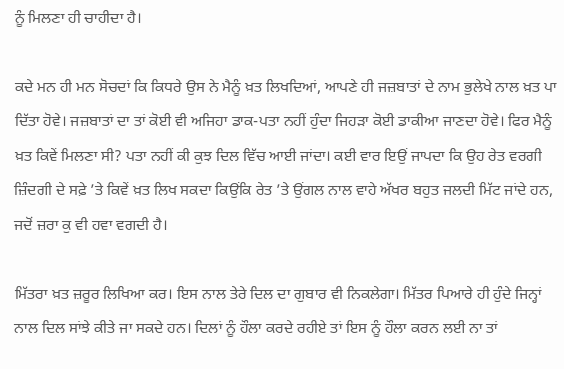ਨੂੰ ਮਿਲਣਾ ਹੀ ਚਾਹੀਦਾ ਹੈ।

ਕਦੇ ਮਨ ਹੀ ਮਨ ਸੋਚਦਾਂ ਕਿ ਕਿਧਰੇ ਉਸ ਨੇ ਮੈਨੂੰ ਖ਼ਤ ਲਿਖਦਿਆਂ, ਆਪਣੇ ਹੀ ਜਜ਼ਬਾਤਾਂ ਦੇ ਨਾਮ ਭੁਲੇਖੇ ਨਾਲ ਖ਼ਤ ਪਾ ਦਿੱਤਾ ਹੋਵੇ। ਜਜ਼ਬਾਤਾਂ ਦਾ ਤਾਂ ਕੋਈ ਵੀ ਅਜਿਹਾ ਡਾਕ-ਪਤਾ ਨਹੀਂ ਹੁੰਦਾ ਜਿਹੜਾ ਕੋਈ ਡਾਕੀਆ ਜਾਣਦਾ ਹੋਵੇ। ਫਿਰ ਮੈਨੂੰ ਖ਼ਤ ਕਿਵੇਂ ਮਿਲਣਾ ਸੀ? ਪਤਾ ਨਹੀਂ ਕੀ ਕੁਝ ਦਿਲ ਵਿੱਚ ਆਈ ਜਾਂਦਾ। ਕਈ ਵਾਰ ਇਉਂ ਜਾਪਦਾ ਕਿ ਉਹ ਰੇਤ ਵਰਗੀ ਜ਼ਿੰਦਗੀ ਦੇ ਸਫ਼ੇ ’ਤੇ ਕਿਵੇਂ ਖ਼ਤ ਲਿਖ ਸਕਦਾ ਕਿਉਂਕਿ ਰੇਤ ’ਤੇ ਉਂਗਲ ਨਾਲ ਵਾਹੇ ਅੱਖਰ ਬਹੁਤ ਜਲਦੀ ਮਿੱਟ ਜਾਂਦੇ ਹਨ, ਜਦੋਂ ਜ਼ਰਾ ਕੁ ਵੀ ਹਵਾ ਵਗਦੀ ਹੈ।

ਮਿੱਤਰਾ ਖ਼ਤ ਜ਼ਰੂਰ ਲਿਖਿਆ ਕਰ। ਇਸ ਨਾਲ ਤੇਰੇ ਦਿਲ ਦਾ ਗੁਬਾਰ ਵੀ ਨਿਕਲੇਗਾ। ਮਿੱਤਰ ਪਿਆਰੇ ਹੀ ਹੁੰਦੇ ਜਿਨ੍ਹਾਂ ਨਾਲ ਦਿਲ ਸਾਂਝੇ ਕੀਤੇ ਜਾ ਸਕਦੇ ਹਨ। ਦਿਲਾਂ ਨੂੰ ਹੌਲਾ ਕਰਦੇ ਰਹੀਏ ਤਾਂ ਇਸ ਨੂੰ ਹੌਲਾ ਕਰਨ ਲਈ ਨਾ ਤਾਂ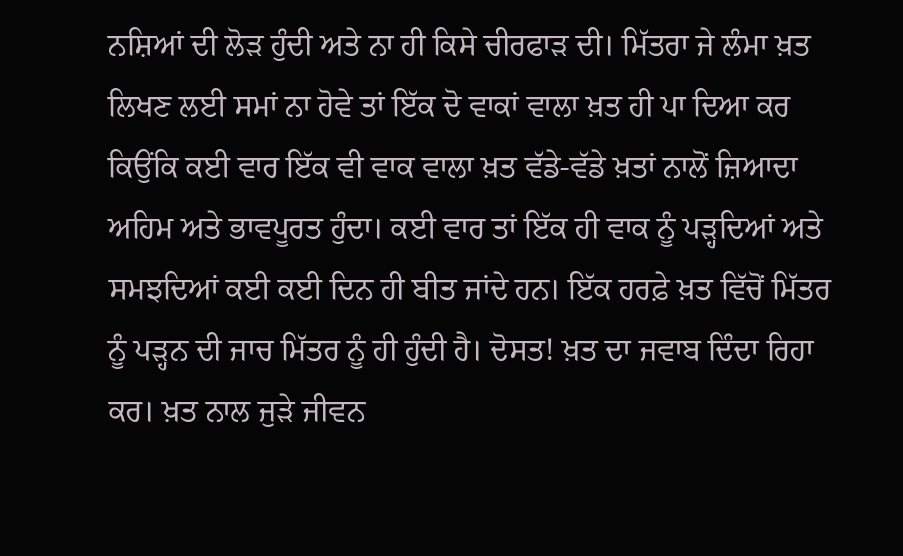ਨਸ਼ਿਆਂ ਦੀ ਲੋੜ ਹੁੰਦੀ ਅਤੇ ਨਾ ਹੀ ਕਿਸੇ ਚੀਰਫਾੜ ਦੀ। ਮਿੱਤਰਾ ਜੇ ਲੰਮਾ ਖ਼ਤ ਲਿਖਣ ਲਈ ਸਮਾਂ ਨਾ ਹੋਵੇ ਤਾਂ ਇੱਕ ਦੋ ਵਾਕਾਂ ਵਾਲਾ ਖ਼ਤ ਹੀ ਪਾ ਦਿਆ ਕਰ ਕਿਉਂਕਿ ਕਈ ਵਾਰ ਇੱਕ ਵੀ ਵਾਕ ਵਾਲਾ ਖ਼ਤ ਵੱਡੇ-ਵੱਡੇ ਖ਼ਤਾਂ ਨਾਲੋਂ ਜ਼ਿਆਦਾ ਅਹਿਮ ਅਤੇ ਭਾਵਪੂਰਤ ਹੁੰਦਾ। ਕਈ ਵਾਰ ਤਾਂ ਇੱਕ ਹੀ ਵਾਕ ਨੂੰ ਪੜ੍ਹਦਿਆਂ ਅਤੇ ਸਮਝਦਿਆਂ ਕਈ ਕਈ ਦਿਨ ਹੀ ਬੀਤ ਜਾਂਦੇ ਹਨ। ਇੱਕ ਹਰਫ਼ੇ ਖ਼ਤ ਵਿੱਚੋਂ ਮਿੱਤਰ ਨੂੰ ਪੜ੍ਹਨ ਦੀ ਜਾਚ ਮਿੱਤਰ ਨੂੰ ਹੀ ਹੁੰਦੀ ਹੈ। ਦੋਸਤ! ਖ਼ਤ ਦਾ ਜਵਾਬ ਦਿੰਦਾ ਰਿਹਾ ਕਰ। ਖ਼ਤ ਨਾਲ ਜੁੜੇ ਜੀਵਨ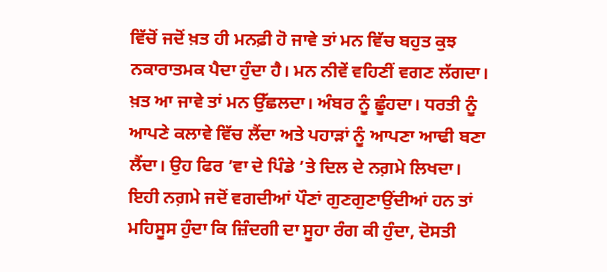ਵਿੱਚੋਂ ਜਦੋਂ ਖ਼ਤ ਹੀ ਮਨਫ਼ੀ ਹੋ ਜਾਵੇ ਤਾਂ ਮਨ ਵਿੱਚ ਬਹੁਤ ਕੁਝ ਨਕਾਰਾਤਮਕ ਪੈਦਾ ਹੁੰਦਾ ਹੈ। ਮਨ ਨੀਵੇਂ ਵਹਿਣੀਂ ਵਗਣ ਲੱਗਦਾ। ਖ਼ਤ ਆ ਜਾਵੇ ਤਾਂ ਮਨ ਉੱਛਲਦਾ। ਅੰਬਰ ਨੂੰ ਛੂੰਹਦਾ। ਧਰਤੀ ਨੂੰ ਆਪਣੇ ਕਲਾਵੇ ਵਿੱਚ ਲੈਂਦਾ ਅਤੇ ਪਹਾੜਾਂ ਨੂੰ ਆਪਣਾ ਆਢੀ ਬਣਾ ਲੈਂਦਾ। ਉਹ ਫਿਰ ’ਵਾ ਦੇ ਪਿੰਡੇ ’ਤੇ ਦਿਲ ਦੇ ਨਗ਼ਮੇ ਲਿਖਦਾ। ਇਹੀ ਨਗ਼ਮੇ ਜਦੋਂ ਵਗਦੀਆਂ ਪੌਣਾਂ ਗੁਣਗੁਣਾਉਂਦੀਆਂ ਹਨ ਤਾਂ ਮਹਿਸੂਸ ਹੁੰਦਾ ਕਿ ਜ਼ਿੰਦਗੀ ਦਾ ਸੂਹਾ ਰੰਗ ਕੀ ਹੁੰਦਾ, ਦੋਸਤੀ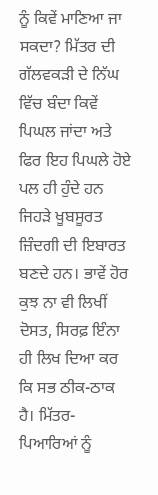ਨੂੰ ਕਿਵੇਂ ਮਾਣਿਆ ਜਾ ਸਕਦਾ? ਮਿੱਤਰ ਦੀ ਗੱਲਵਕੜੀ ਦੇ ਨਿੱਘ ਵਿੱਚ ਬੰਦਾ ਕਿਵੇਂ ਪਿਘਲ ਜਾਂਦਾ ਅਤੇ ਫਿਰ ਇਹ ਪਿਘਲੇ ਹੋਏ ਪਲ ਹੀ ਹੁੰਦੇ ਹਨ ਜਿਹੜੇ ਖੂਬਸੂਰਤ ਜ਼ਿੰਦਗੀ ਦੀ ਇਬਾਰਤ ਬਣਦੇ ਹਨ। ਭਾਵੇਂ ਹੋਰ ਕੁਝ ਨਾ ਵੀ ਲਿਖੀਂ ਦੋਸਤ, ਸਿਰਫ਼ ਇੰਨਾ ਹੀ ਲਿਖ ਦਿਆ ਕਰ ਕਿ ਸਭ ਠੀਕ-ਠਾਕ ਹੈ। ਮਿੱਤਰ-ਪਿਆਰਿਆਂ ਨੂੰ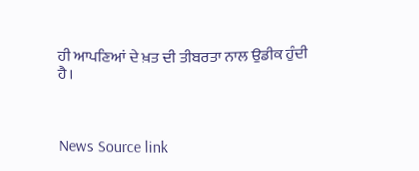ਹੀ ਆਪਣਿਆਂ ਦੇ ਖ਼ਤ ਦੀ ਤੀਬਰਤਾ ਨਾਲ ਉਡੀਕ ਹੁੰਦੀ ਹੈ।



News Source link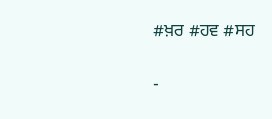#ਖ਼ਰ #ਹਵ #ਸਹ

-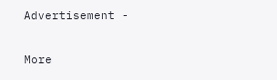Advertisement -

More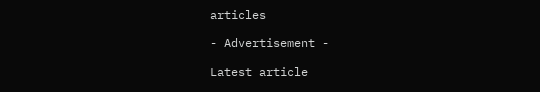articles

- Advertisement -

Latest article